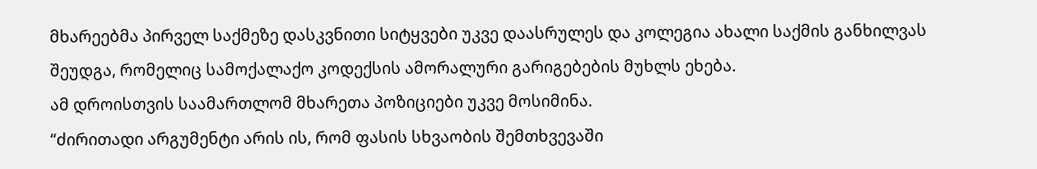მხარეებმა პირველ საქმეზე დასკვნითი სიტყვები უკვე დაასრულეს და კოლეგია ახალი საქმის განხილვას შეუდგა, რომელიც სამოქალაქო კოდექსის ამორალური გარიგებების მუხლს ეხება.
ამ დროისთვის საამართლომ მხარეთა პოზიციები უკვე მოსიმინა.
“ძირითადი არგუმენტი არის ის, რომ ფასის სხვაობის შემთხვევაში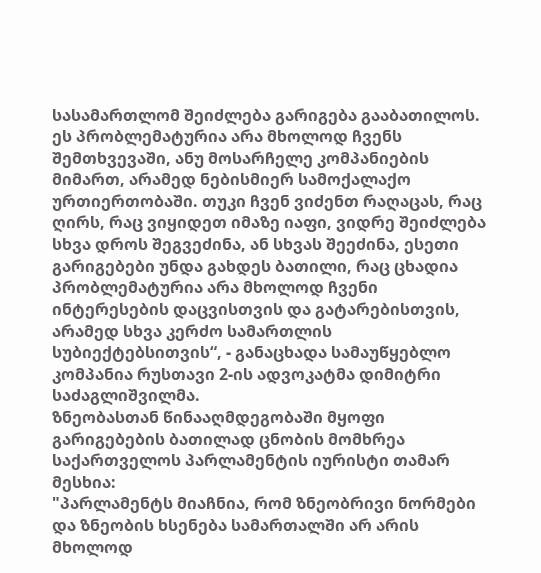სასამართლომ შეიძლება გარიგება გააბათილოს. ეს პრობლემატურია არა მხოლოდ ჩვენს შემთხვევაში, ანუ მოსარჩელე კომპანიების მიმართ, არამედ ნებისმიერ სამოქალაქო ურთიერთობაში. თუკი ჩვენ ვიძენთ რაღაცას, რაც ღირს, რაც ვიყიდეთ იმაზე იაფი, ვიდრე შეიძლება სხვა დროს შეგვეძინა, ან სხვას შეეძინა, ესეთი გარიგებები უნდა გახდეს ბათილი, რაც ცხადია პრობლემატურია არა მხოლოდ ჩვენი ინტერესების დაცვისთვის და გატარებისთვის, არამედ სხვა კერძო სამართლის სუბიექტებსითვის“, - განაცხადა სამაუწყებლო კომპანია რუსთავი 2-ის ადვოკატმა დიმიტრი საძაგლიშვილმა.
ზნეობასთან წინააღმდეგობაში მყოფი გარიგებების ბათილად ცნობის მომხრეა საქართველოს პარლამენტის იურისტი თამარ მესხია:
"პარლამენტს მიაჩნია, რომ ზნეობრივი ნორმები და ზნეობის ხსენება სამართალში არ არის მხოლოდ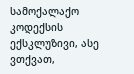სამოქალაქო კოდექსის ექსკლუზივი, ასე ვთქვათ,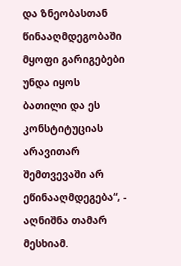და ზნეობასთან წინააღმდეგობაში მყოფი გარიგებები უნდა იყოს ბათილი და ეს კონსტიტუციას არავითარ შემთვევაში არ ეწინააღმდეგება“, - აღნიშნა თამარ მესხიამ.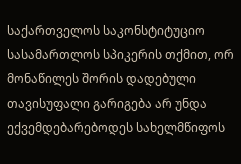საქართველოს საკონსტიტუციო სასამართლოს სპიკერის თქმით, ორ მონაწილეს შორის დადებული თავისუფალი გარიგება არ უნდა ექვემდებარებოდეს სახელმწიფოს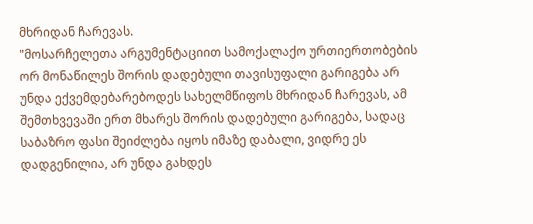მხრიდან ჩარევას.
"მოსარჩელეთა არგუმენტაციით სამოქალაქო ურთიერთობების ორ მონაწილეს შორის დადებული თავისუფალი გარიგება არ უნდა ექვემდებარებოდეს სახელმწიფოს მხრიდან ჩარევას, ამ შემთხვევაში ერთ მხარეს შორის დადებული გარიგება, სადაც საბაზრო ფასი შეიძლება იყოს იმაზე დაბალი, ვიდრე ეს დადგენილია, არ უნდა გახდეს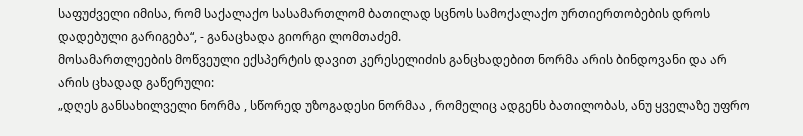საფუძველი იმისა, რომ საქალაქო სასამართლომ ბათილად სცნოს სამოქალაქო ურთიერთობების დროს დადებული გარიგება“, - განაცხადა გიორგი ლომთაძემ.
მოსამართლეების მოწვეული ექსპერტის დავით კერესელიძის განცხადებით ნორმა არის ბინდოვანი და არ არის ცხადად გაწერული:
„დღეს განსახილველი ნორმა , სწორედ უზოგადესი ნორმაა , რომელიც ადგენს ბათილობას, ანუ ყველაზე უფრო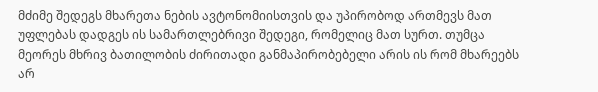მძიმე შედეგს მხარეთა ნების ავტონომიისთვის და უპირობოდ ართმევს მათ უფლებას დადგეს ის სამართლებრივი შედეგი, რომელიც მათ სურთ. თუმცა მეორეს მხრივ ბათილობის ძირითადი განმაპირობებელი არის ის რომ მხარეებს არ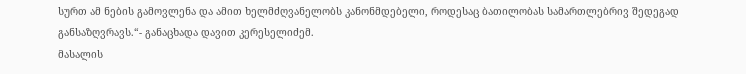სურთ ამ ნების გამოვლენა და ამით ხელმძღვანელობს კანონმდებელი, როდესაც ბათილობას სამართლებრივ შედეგად განსაზღვრავს.“- განაცხადა დავით კერესელიძემ.
მასალის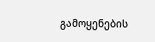გამოყენების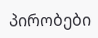პირობები